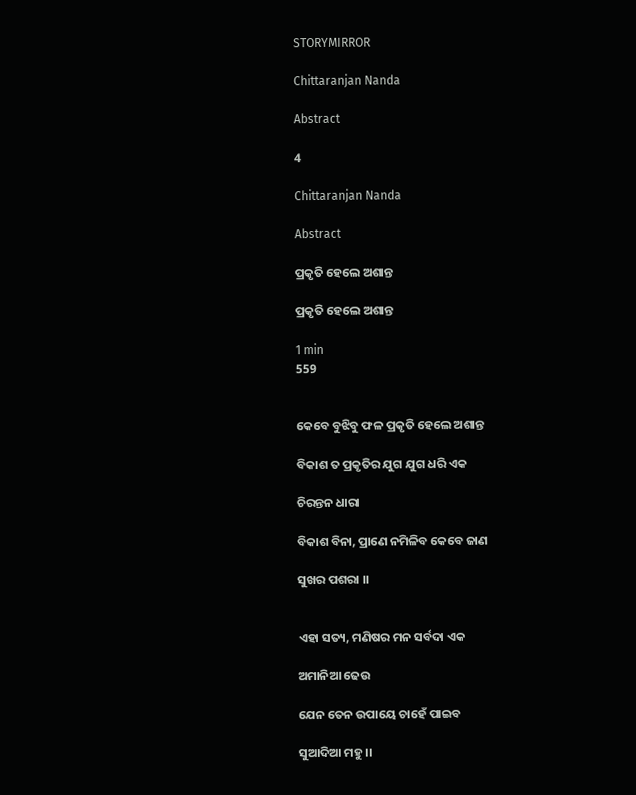STORYMIRROR

Chittaranjan Nanda

Abstract

4

Chittaranjan Nanda

Abstract

ପ୍ରକୃତି ହେଲେ ଅଶାନ୍ତ

ପ୍ରକୃତି ହେଲେ ଅଶାନ୍ତ

1 min
559


କେବେ ବୁଝିବୁ ଫଳ ପ୍ରକୃତି ହେଲେ ଅଶାନ୍ତ

ବିକାଶ ତ ପ୍ରକୃତିର ଯୁଗ ଯୁଗ ଧରି ଏକ

ଚିରନ୍ତନ ଧାରା

ବିକାଶ ବିନା, ପ୍ରାଣେ ନମିଳିବ କେବେ ଜାଣ

ସୁଖର ପଶରା ।।


ଏହା ସତ୍ୟ, ମଣିଷର ମନ ସର୍ବଦା ଏକ

ଅମାନିଆ ଢେଉ

ଯେନ ତେନ ଉପାୟେ ଚାହେଁ ପାଇବ

ସୁଆଦିଆ ମହୁ ।।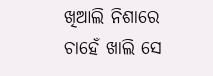ଖିଆଲି ନିଶାରେ ଚାହେଁ ଖାଲି ସେ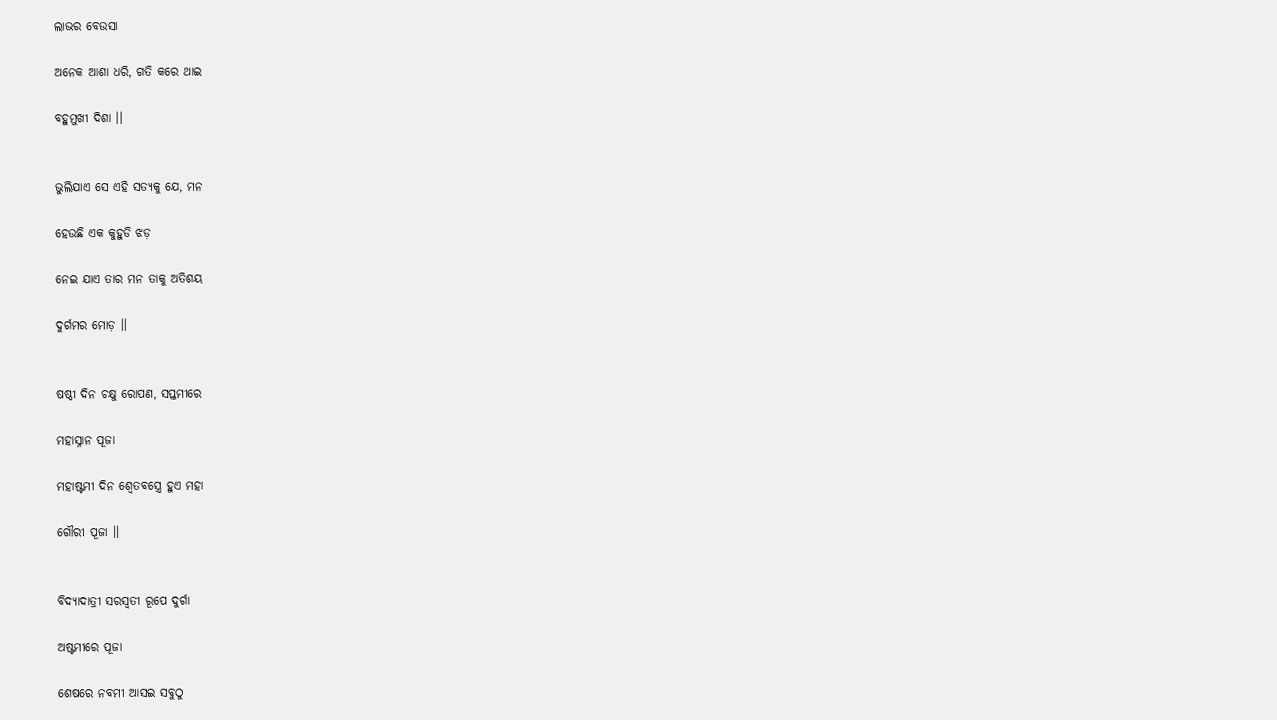ଲାଭର ବେଉସା

ଅନେକ ଆଶା ଧରି, ଗତି କରେ ଥାଇ

ବହୁମୁଖୀ ଦିଶା ।।


ଭୁଲିଯାଏ ସେ ଏହି ସତ୍ୟକୁ ଯେ, ମନ

ହେଉଛି ଏକ କୁହୁଡି ଝଡ଼

ନେଇ ଯାଏ ତାର ମନ ତାକୁ ଅତିଶୟ

ଦୁର୍ଗମର ମୋଡ଼ ।।


ଷଷ୍ଠୀ ଦିନ ଚକ୍ଷୁ ରୋପଣ, ସପ୍ତମୀରେ

ମହାସ୍ନାନ ପୂଜା

ମହାଷ୍ଟମୀ ଦିନ ଶ୍ୱେତବସ୍ତ୍ରେ ହୁଏ ମହା

ଗୌରୀ ପୂଜା ।।


ବିଦ୍ଯାଦାତ୍ରୀ ସରସ୍ବତୀ ରୂପେ ଦୁର୍ଗା

ଅଷ୍ଟମୀରେ ପୂଜା

ଶେଷରେ ନବମୀ ଆସଇ ସବୁଠୁ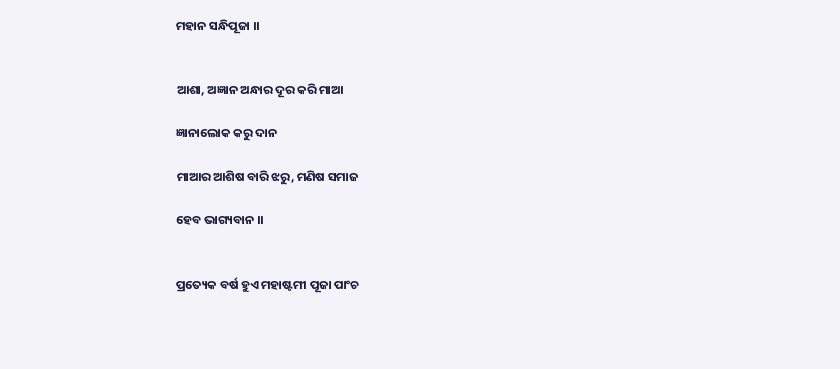ମହାନ ସନ୍ଧିପୂଜା ।।


ଆଶା, ଅଜ୍ଞାନ ଅନ୍ଧାର ଦୂର କରି ମାଆ

ଜ୍ଞାନାଲୋକ କରୁ ଦାନ

ମାଆର ଆଶିଷ ବାରି ଝରୁ, ମଣିଷ ସମାଜ

ହେବ ଭାଗ୍ୟବାନ ।।


ପ୍ରତ୍ୟେକ ବର୍ଷ ହୁଏ ମହାଷ୍ଟମୀ ପୂଜା ପାଂଚ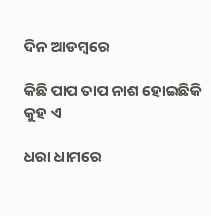ଦିନ ଆଡମ୍ବରେ

କିଛି ପାପ ତାପ ନାଶ ହୋଇଛିକି କୁହ ଏ

ଧରା ଧାମରେ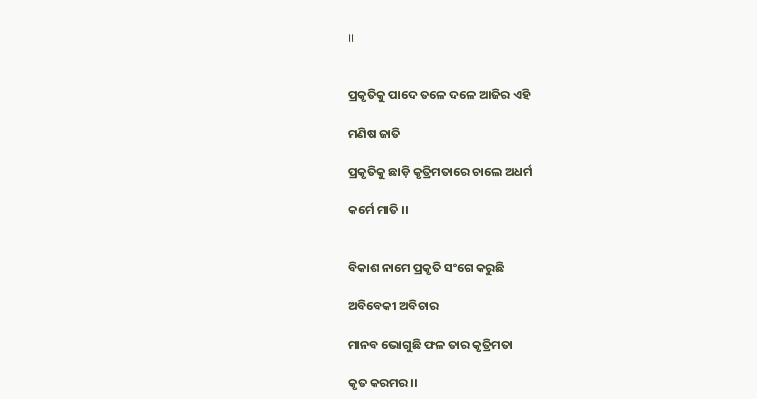।।


ପ୍ରକୃତିକୁ ପାଦେ ତଳେ ଦଳେ ଆଜିର ଏହି

ମଣିଷ ଜାତି

ପ୍ରକୃତିକୁ ଛାଡ଼ି କୃତ୍ରିମତାରେ ଚାଲେ ଅଧର୍ମ

କର୍ମେ ମାତି ।।


ବିକାଶ ନାମେ ପ୍ରକୃତି ସଂଗେ କରୁଛି

ଅବିବେକୀ ଅବିଚାର

ମାନବ ଭୋଗୁଛି ଫଳ ତାର କୃତ୍ରିମତା

କୃତ କରମର ।।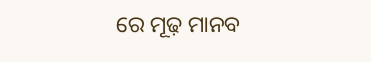ରେ ମୂଢ଼ ମାନବ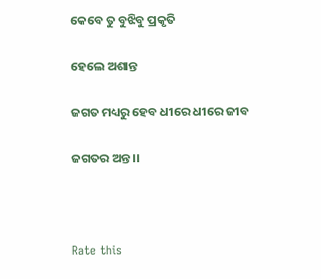କେବେ ତୁ ବୁଝିବୁ ପ୍ରକୃତି

ହେଲେ ଅଶାନ୍ତ

ଜଗତ ମଧ୍ୟରୁ ହେବ ଧୀରେ ଧୀରେ ଜୀବ

ଜଗତର ଅନ୍ତ ।।



Rate this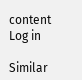content
Log in

Similar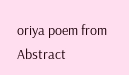oriya poem from Abstract